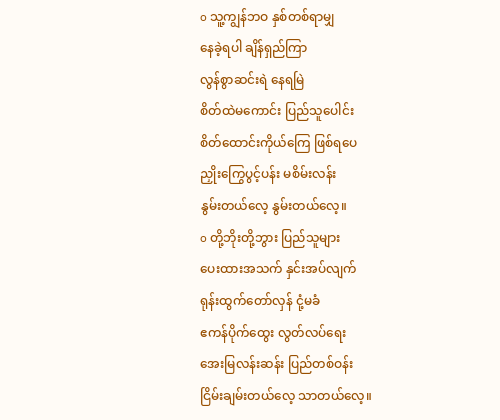o သူ့ကျွန်ဘဝ နှစ်တစ်ရာမျှ
နေခဲ့ရပါ ချိန်ရှည်ကြာ
လွန်စွာဆင်းရဲ နေရမြဲ
စိတ်ထဲမကောင်း ပြည်သူပေါင်း
စိတ်ထောင်းကိုယ်ကြေ ဖြစ်ရပေ
ညှိုးကြွေပွင့်ပန်း မစိမ်းလန်း
နွမ်းတယ်လေ့ နွမ်းတယ်လေ့။
o တို့ဘိုးတို့ဘွား ပြည်သူများ
ပေးထားအသက် နှင်းအပ်လျက်
ရုန်းထွက်တော်လှန် ငုံ့မခံ
ဧကန်ပိုက်ထွေး လွတ်လပ်ရေး
အေးမြလန်းဆန်း ပြည်တစ်ဝန်း
ငြိမ်းချမ်းတယ်လေ့ သာတယ်လေ့။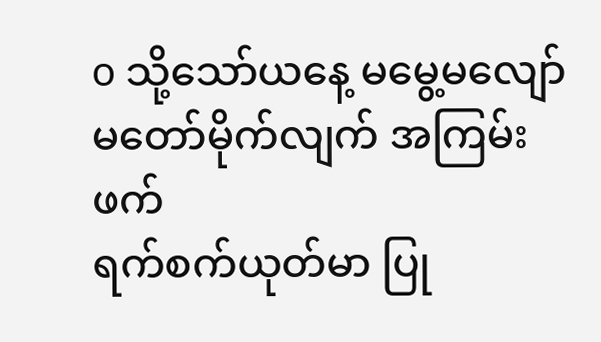o သို့သော်ယနေ့ မမွေ့မလျော်
မတော်မိုက်လျက် အကြမ်းဖက်
ရက်စက်ယုတ်မာ ပြု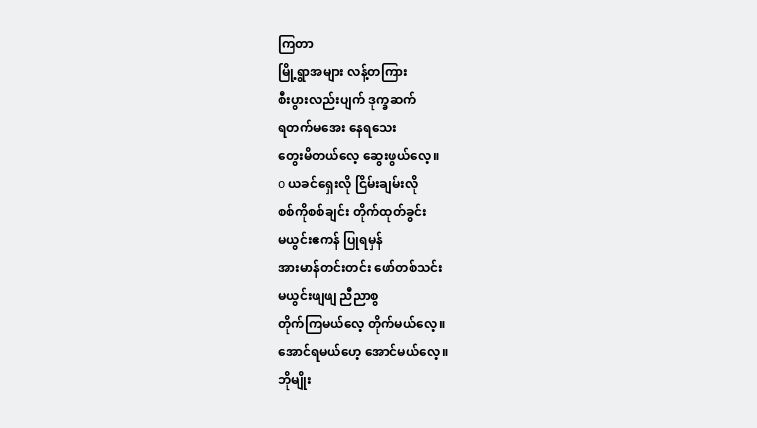ကြတာ
မြို့ရွာအများ လန့်တကြား
စီးပွားလည်းပျက် ဒုက္ခဆက်
ရတက်မအေး နေရသေး
တွေးမိတယ်လေ့ ဆွေးဖွယ်လေ့။
o ယခင်ရှေးလို ငြိမ်းချမ်းလို
စစ်ကိုစစ်ချင်း တိုက်ထုတ်ခွင်း
မယွင်းဧကန် ပြုရမှန်
အားမာန်တင်းတင်း ဖော်တစ်သင်း
မယွင်းဖျဖျ ညီညာစွ
တိုက်ကြမယ်လေ့ တိုက်မယ်လေ့။
အောင်ရမယ်ဟေ့ အောင်မယ်လေ့။
ဘိုမျိုး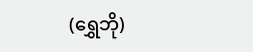(ရွှေဘို)